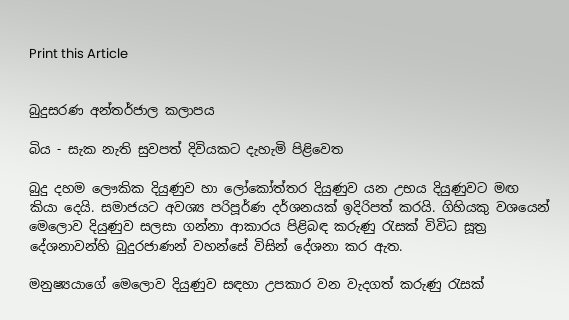Print this Article


බුදුසරණ අන්තර්ජාල කලාපය

බිය - සැක නැති සුවපත් දිවියකට දැහැමි පිළිවෙත

බුදු දහම ලෞකික දියුණුව හා ලෝකෝත්තර දියුණුව යන උභය දියුණුවට මඟ කියා දෙයි. සමාජයට අවශ්‍ය පරිපූර්ණ දර්ශනයක් ඉදිරිපත් කරයි. ගිහියකු වශයෙන් මෙලොව දියුණුව සලසා ගන්නා ආකාරය පිළිබඳ කරුණු රැසක් විවිධ සූත්‍ර දේශනාවන්හි බුදුරජාණන් වහන්සේ විසින් දේශනා කර ඇත.

මනුෂ්‍යයාගේ මෙලොව දියුණුව සඳහා උපකාර වන වැදගත් කරුණු රැසක්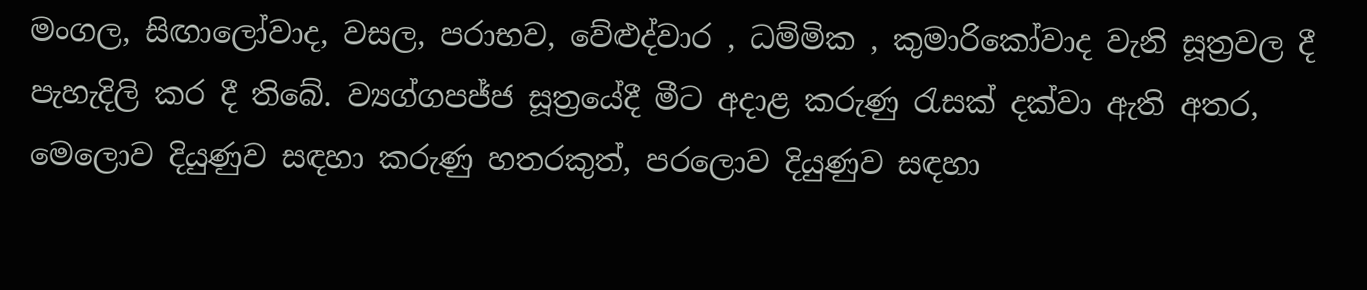මංගල, සිඟාලෝවාද, වසල, පරාභව, වේළුද්වාර , ධම්මික , කුමාරිකෝවාද වැනි සූත්‍රවල දී පැහැදිලි කර දී තිබේ. ව්‍යග්ගපජ්ජ සූත්‍රයේදී මීට අදාළ කරුණු රැසක් දක්වා ඇති අතර, මෙලොව දියුණුව සඳහා කරුණු හතරකුත්, පරලොව දියුණුව සඳහා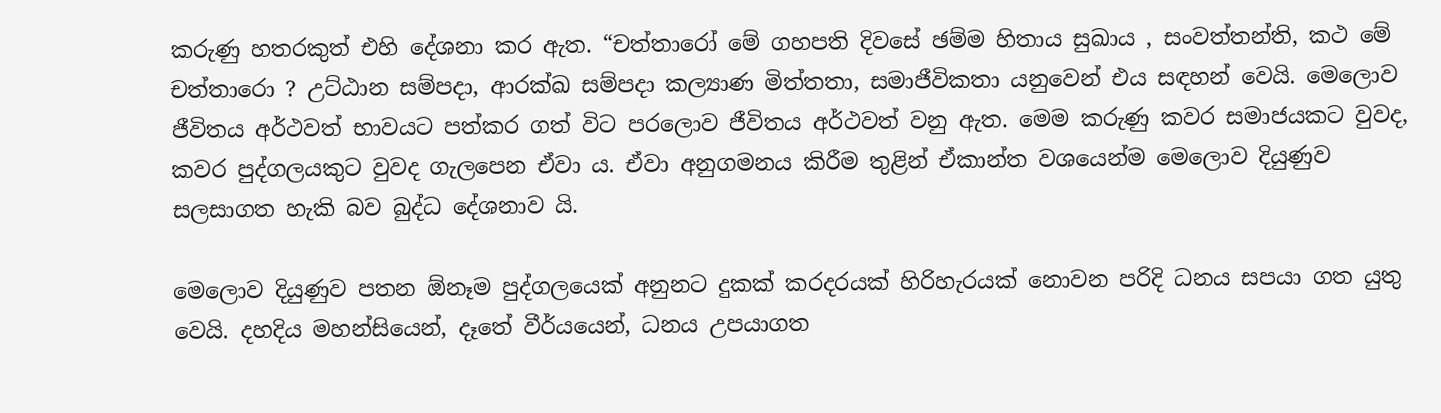කරුණු හතරකුත් එහි දේශනා කර ඇත. “චත්තාරෝ මේ ගහපති දිවසේ ඡම්ම හිතාය සුඛාය , සංවත්තන්ති, කථ මේ චත්තාරො ? උට්ඨාන සම්පදා, ආරක්ඛ සම්පදා කල්‍යාණ මිත්තතා, සමාජීවිකතා යනුවෙන් එය සඳහන් වෙයි. මෙලොව ජීවිතය අර්ථවත් භාවයට පත්කර ගත් විට පරලොව ජීවිතය අර්ථවත් වනු ඇත. මෙම කරුණු කවර සමාජයකට වුවද, කවර පුද්ගලයකුට වුවද ගැලපෙන ඒවා ය. ඒවා අනුගමනය කිරීම තුළින් ඒකාන්ත වශයෙන්ම මෙලොව දියුණුව සලසාගත හැකි බව බුද්ධ දේශනාව යි.

මෙලොව දියුණුව පතන ඕනෑම පුද්ගලයෙක් අනුනට දුකක් කරදරයක් හිරිහැරයක් නොවන පරිදි ධනය සපයා ගත යුතු වෙයි. දහදිය මහන්සියෙන්, දෑතේ වීර්යයෙන්, ධනය උපයාගත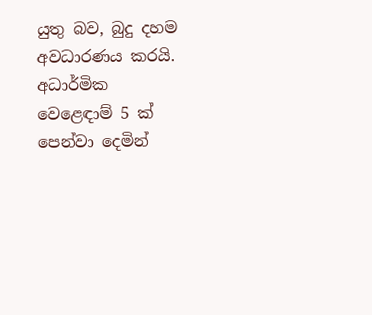යුතු බව, බුදු දහම අවධාරණය කරයි. අධාර්මික වෙළෙඳාම් 5 ක් පෙන්වා දෙමින්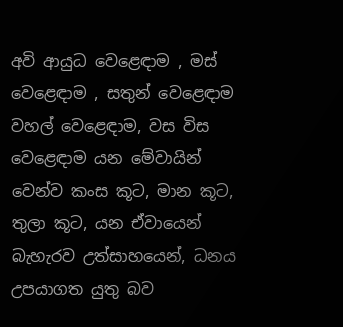අවි ආයුධ වෙළෙඳාම , මස් වෙළෙඳාම , සතුන් වෙළෙඳාම වහල් වෙළෙඳාම, වස විස වෙළෙඳාම යන මේවායින් වෙන්ව කංස කූට, මාන කූට, තුලා කූට, යන ඒවායෙන් බැහැරව උත්සාහයෙන්, ධනය උපයාගත යුතු බව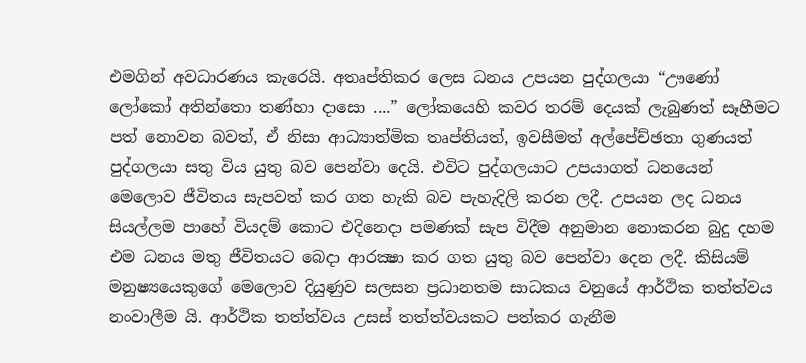එමගින් අවධාරණය කැරෙයි. අතෘප්තිකර ලෙස ධනය උපයන පුද්ගලයා “ඌණෝ ලෝකෝ අතින්තො තණ්හා දාසො ....” ලෝකයෙහි කවර තරම් දෙයක් ලැබුණත් සෑහීමට පත් නොවන බවත්, ඒ නිසා ආධ්‍යාත්මික තෘප්තියත්, ඉවසීමත් අල්පේච්ඡතා ගුණයත් පුද්ගලයා සතු විය යුතු බව පෙන්වා දෙයි. එවිට පුද්ගලයාට උපයාගත් ධනයෙන් මෙලොව ජීවිතය සැපවත් කර ගත හැකි බව පැහැදිලි කරන ලදී. උපයන ලද ධනය සියල්ලම පාහේ වියදම් කොට එදිනෙදා පමණක් සැප විදීම අනුමාන නොකරන බුදු දහම එම ධනය මතු ජීවිතයට බෙදා ආරක්‍ෂා කර ගත යුතු බව පෙන්වා දෙන ලදී. කිසියම් මනුෂ්‍යයෙකුගේ මෙලොව දියුණුව සලසන ප්‍රධානතම සාධකය වනුයේ ආර්ථික තත්ත්වය නංවාලීම යි. ආර්ථික තත්ත්වය උසස් තත්ත්වයකට පත්කර ගැනීම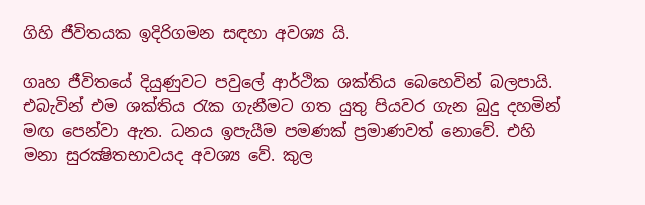ගිහි ජීවිතයක ඉදිරිගමන සඳහා අවශ්‍ය යි.

ගෘහ ජීවිතයේ දියුණුවට පවුලේ ආර්ථික ශක්තිය බෙහෙවින් බලපායි. එබැවින් එම ශක්තිය රැක ගැනීමට ගත යුතු පියවර ගැන බුදු දහමින් මඟ පෙන්වා ඇත. ධනය ඉපැයීම පමණක් ප්‍රමාණවත් නොවේ. එහි මනා සුරක්‍ෂිතභාවයද අවශ්‍ය වේ. කුල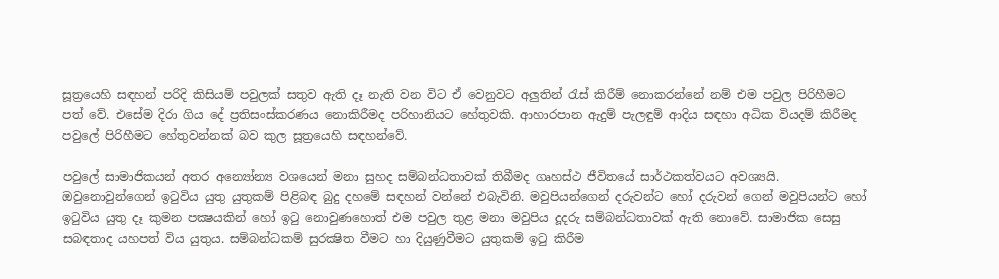සූත්‍රයෙහි සඳහන් පරිදි කිසියම් පවුලක් සතුව ඇති දෑ නැති වන විට ඒ වෙනුවට අලුතින් රැස් කිරීම් නොකරන්නේ නම් එම පවුල පිරිහීමට පත් වේ. එසේම දිරා ගිය දේ ප්‍රතිසංස්කරණය නොකිරීමද පරිහානියට හේතුවකි. ආහාරපාන ඇදුම් පැලඳුම් ආදිය සඳහා අධික වියදම් කිරීමද පවුලේ පිරිහීමට හේතුවන්නක් බව කුල සූත්‍රයෙහි සඳහන්වේ.

පවුලේ සාමාජිකයන් අතර අන්‍යෝන්‍ය වශයෙන් මනා සුහද සම්බන්ධතාවක් තිබීමද ගෘහස්ථ ජීවිතයේ සාර්ථකත්වයට අවශ්‍යයි. ඔවුනොවුන්ගෙන් ඉටුවිය යුතු යුතුකම් පිළිබඳ බුදු දහමේ සඳහන් වන්නේ එබැවිනි. මවුපියන්ගෙන් දරුවන්ට හෝ දරුවන් ගෙන් මවුපියන්ට හෝ ඉටුවිය යුතු දෑ කුමන පක්‍ෂයකින් හෝ ඉටු නොවුණහොත් එම පවුල තුළ මනා මවුපිය දූදරු සම්බන්ධතාවක් ඇති නොවේ. සාමාජික සෙසු සබඳතාද යහපත් විය යුතුය. සම්බන්ධකම් සුරක්‍ෂිත වීමට හා දියුණුවීමට යුතුකම් ඉටු කිරීම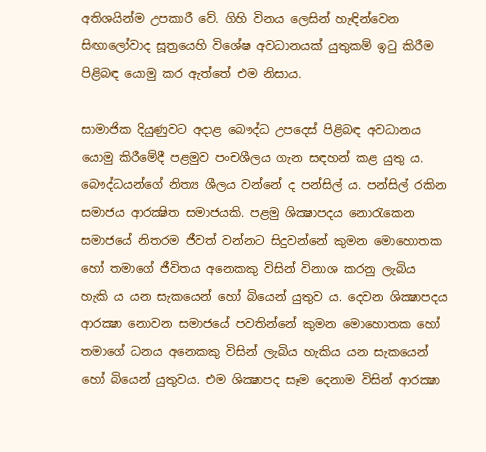අතිශයින්ම උපකාරී වේ. ගිහි විනය ලෙසින් හැඳින්වෙන සිඟාලෝවාද සූත්‍රයෙහි විශේෂ අවධානයක් යුතුකම් ඉටු කිරීම පිළිබඳ යොමු කර ඇත්තේ එම නිසාය.

සාමාජික දියුණුවට අදාළ බෞද්ධ උපදෙස් පිළිබඳ අවධානය යොමු කිරීමේදී පළමුව පංචශීලය ගැන සඳහන් කළ යුතු ය. බෞද්ධයන්ගේ නිත්‍ය ශීලය වන්නේ ද පන්සිල් ය. පන්සිල් රකින සමාජය ආරක්‍ෂිත සමාජයකි. පළමු ශික්‍ෂාපදය නොරැකෙන සමාජයේ නිතරම ජීවත් වන්නට සිදුවන්නේ කුමන මොහොතක හෝ තමාගේ ජීවිතය අනෙකකු විසින් විනාශ කරනු ලැබිය හැකි ය යන සැකයෙන් හෝ බියෙන් යුතුව ය. දෙවන ශික්‍ෂාපදය ආරක්‍ෂා නොවන සමාජයේ පවතින්නේ කුමන මොහොතක හෝ තමාගේ ධනය අනෙකකු විසින් ලැබිය හැකිය යන සැකයෙන් හෝ බියෙන් යුතුවය. එම ශික්‍ෂාපද සෑම දෙනාම විසින් ආරක්‍ෂා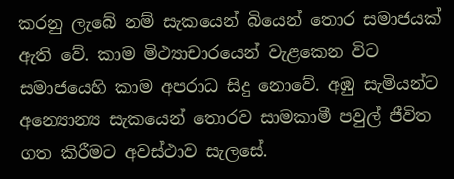කරනු ලැබේ නම් සැකයෙන් බියෙන් තොර සමාජයක් ඇති වේ. කාම මිථ්‍යාචාරයෙන් වැළකෙන විට සමාජයෙහි කාම අපරාධ සිදු නොවේ. අඹු සැමියන්ට අන්‍යොන්‍ය සැකයෙන් තොරව සාමකාමී පවුල් ජීවිත ගත කිරීමට අවස්ථාව සැලසේ.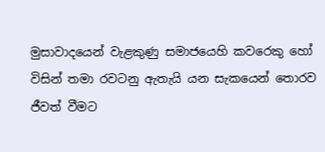මුසාවාදයෙන් වැළකුණු සමාජයෙහි කවරෙකු හෝ විසින් තමා රවටනු ඇතැයි යන සැකයෙන් තොරව ජීවත් වීමට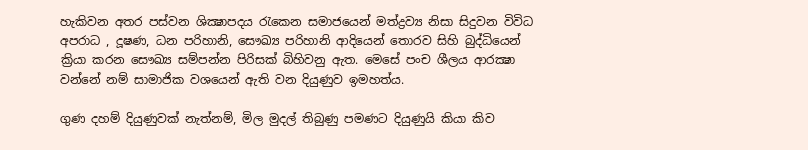හැකිවන අතර පස්වන ශික්‍ෂාපදය රැකෙන සමාජයෙන් මත්ද්‍රව්‍ය නිසා සිදුවන විවිධ අපරාධ , දූෂණ, ධන පරිහානි, සෞඛ්‍ය පරිහානි ආදියෙන් තොරව සිහි බුද්ධියෙන් ක්‍රියා කරන සෞඛ්‍ය සම්පන්න පිරිසක් බිහිවනු ඇත. මෙසේ පංච ශීලය ආරක්‍ෂා වන්නේ නම් සාමාජික වශයෙන් ඇති වන දියුණුව ඉමහත්ය.

ගුණ දහම් දියුණුවක් නැත්නම්, මිල මුදල් තිබුණු පමණට දියුණුයි කියා කිව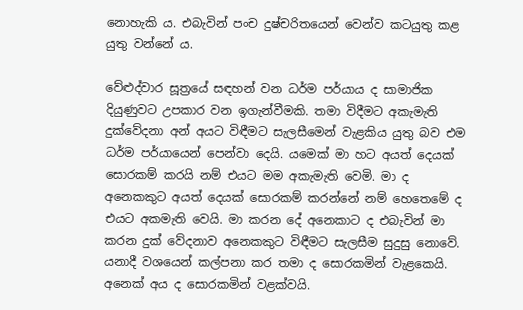නොහැකි ය. එබැවින් පංච දුෂ්චරිතයෙන් වෙන්ව කටයුතු කළ යුතු වන්නේ ය.

වේළුද්වාර සූත්‍රයේ සඳහන් වන ධර්ම පර්යාය ද සාමාජික දියුණුවට උපකාර වන ඉගැන්වීමකි. තමා විදීමට අකැමැති දුක්වේදනා අන් අයට විඳීමට සැලසීමෙන් වැළකිය යුතු බව එම ධර්ම පර්යායෙන් පෙන්වා දෙයි. යමෙක් මා හට අයත් දෙයක් සොරකම් කරයි නම් එයට මම අකැමැති වෙමි. මා ද අනෙකකුට අයත් දෙයක් සොරකම් කරන්නේ නම් හෙතෙමේ ද එයට අකමැති වෙයි. මා කරන දේ අනෙකාට ද එබැවින් මා කරන දුක් වේදනාව අනෙකකුට විඳීමට සැලසීම සුදුසු නොවේ. යනාදී වශයෙන් කල්පනා කර තමා ද සොරකමින් වැළකෙයි. අනෙක් අය ද සොරකමින් වළක්වයි.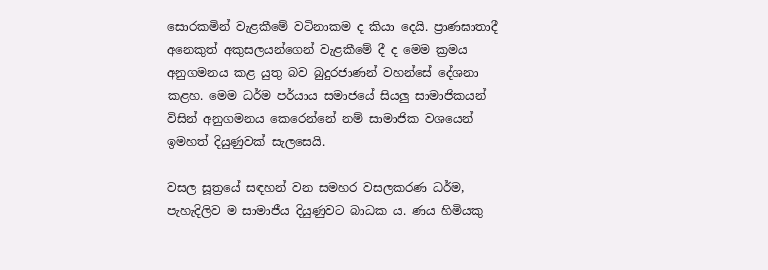සොරකමින් වැළකීමේ වටිනාකම ද කියා දෙයි. ප්‍රාණඝාතාදී අනෙකුත් අකුසලයන්ගෙන් වැළකීමේ දී ද මෙම ක්‍රමය අනුගමනය කළ යුතු බව බුදුරජාණන් වහන්සේ දේශනා කළහ. මෙම ධර්ම පර්යාය සමාජයේ සියලු සාමාජිකයන් විසින් අනුගමනය කෙරෙන්නේ නම් සාමාජික වශයෙන් ඉමහත් දියුණුවක් සැලසෙයි.

වසල සූත්‍රයේ සඳහන් වන සමහර වසලකරණ ධර්ම, පැහැදිලිව ම සාමාජීය දියුණුවට බාධක ය. ණය හිමියකු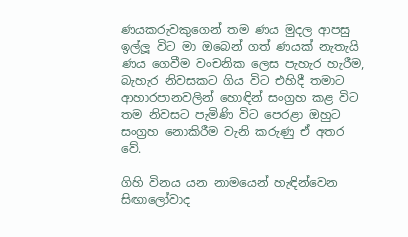ණයකරුවකුගෙන් තම ණය මුදල ආපසු ඉල්ලූ විට මා ඔබෙන් ගත් ණයක් නැතැයි ණය ගෙවීම වංචනික ලෙස පැහැර හැරීම, බැහැර නිවසකට ගිය විට එහිදී තමාට ආහාරපානවලින් හොඳින් සංග්‍රහ කළ විට තම නිවසට පැමිණි විට පෙරළා ඔහුට සංග්‍රහ නොකිරීම වැනි කරුණු ඒ අතර වේ.

ගිහි විනය යන නාමයෙන් හැඳින්වෙන සිඟාලෝවාද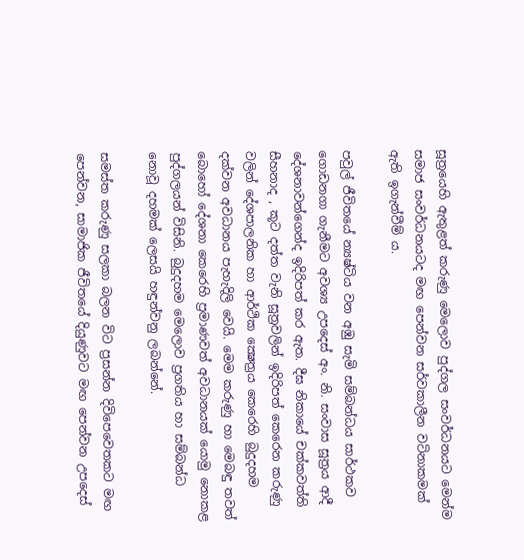සූත්‍රයෙහි ඇතුළත් කරුණු මෙලොව පුද්ගල සංවර්ධනයට මෙන්ම සමාජ සංවර්ධනයටද මඟ පෙන්වන සර්වකාලීන වටිනාකමක් ඇති ඉගැන්වීම් ය.

පවුල් ජීවිතයේ න්‍යෂ්ටිය වන අඹු සැමි සම්බන්ධය සාර්ථකව ගොඩනගා ගැනීමට අවශ්‍ය උපදෙස් අං. නි. සංවාස සූත්‍රය ආදී දේශනාවන්ගෙන්ද ඉදිරිපත් කර ඇත. දීඝ නිකායේ චක්කවත්ති සීහනාද , කූට දත්ත වැනි සූත්‍රවලින් ඉදිරිපත් කෙරෙන කරුණු වලින් දේශපාලනික හා ආර්ථික ක්‍ෂෙත්‍රය කෙරෙහි බුදුදහම දක්වන අවධානය පැහැදිලි වෙයි. මෙම කරුණු හා මෙබඳු තවත් බොහෝ දේශනා කෙරෙහි ප්‍රමාණවත් අවධානයක් යොමු නොකළ පුද්ගලයන් විසිනි. බුදුදහම මෙලොව ප්‍රගතිය හා සම්බන්ධ නොවූ දහමක් ලෙසයි හඳුන්වනු ලබන්නේ.

සමස්ත කරුණු සලකා බලන විට ප්‍රසන්න දිවිපෙවෙතකට මඟ පෙන්වන, සාමාජික ජීවිතයේ දියුණුවට මඟ පෙන්වන උපදෙස්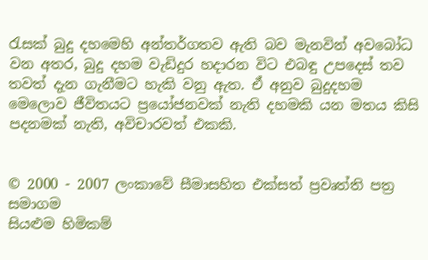රැසක් බුදු දහමෙහි අන්තර්ගතව ඇති බව මැනවින් අවබෝධ වන අතර, බුදු දහම වැඩිදුර හදාරන විට එබඳු උපදෙස් තව තවත් දැන ගැනීමට හැකි වනු ඇත. ඒ අනුව බුදුදහම මෙලොව ජීවිතයට ප්‍රයෝජනවක් නැති දහමකි යන මතය කිසි පදනමක් නැති, අවිචාරවත් එකකි.


© 2000 - 2007 ලංකාවේ සීමාසහිත එක්සත් ප්‍රවෘත්ති පත්‍ර සමාගම
සියළුම හිමිකම්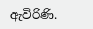ඇවිරිණි.